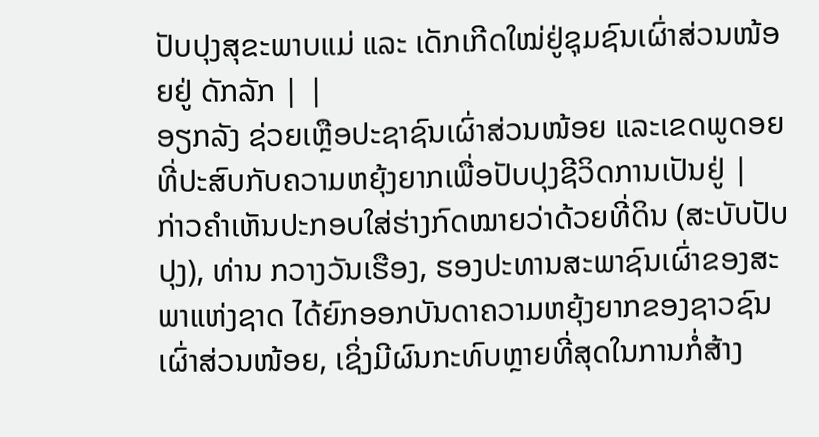ປັບປຸງສຸຂະພາບແມ່ ແລະ ເດັກເກີດໃໝ່ຢູ່ຊຸມຊົນເຜົ່າສ່ວນໜ້ອຍຢູ່ ດັກລັກ | |
ອຽກລັງ ຊ່ວຍເຫຼືອປະຊາຊົນເຜົ່າສ່ວນໜ້ອຍ ແລະເຂດພູດອຍ ທີ່ປະສົບກັບຄວາມຫຍຸ້ງຍາກເພື່ອປັບປຸງຊີວິດການເປັນຢູ່ |
ກ່າວຄຳເຫັນປະກອບໃສ່ຮ່າງກົດໝາຍວ່າດ້ວຍທີ່ດິນ (ສະບັບປັບປຸງ), ທ່ານ ກວາງວັນເຮືອງ, ຮອງປະທານສະພາຊົນເຜົ່າຂອງສະພາແຫ່ງຊາດ ໄດ້ຍົກອອກບັນດາຄວາມຫຍຸ້ງຍາກຂອງຊາວຊົນເຜົ່າສ່ວນໜ້ອຍ, ເຊິ່ງມີຜົນກະທົບຫຼາຍທີ່ສຸດໃນການກໍ່ສ້າງ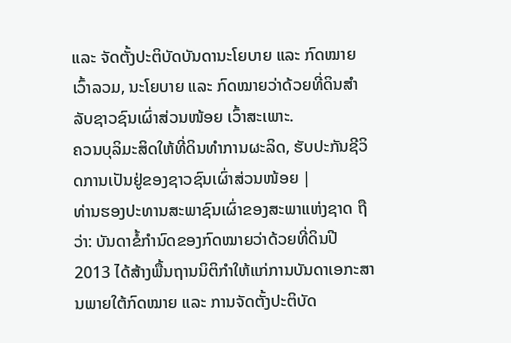ແລະ ຈັດຕັ້ງປະຕິບັດບັນດານະໂຍບາຍ ແລະ ກົດໝາຍ ເວົ້າລວມ, ນະໂຍບາຍ ແລະ ກົດໝາຍວ່າດ້ວຍທີ່ດິນສຳລັບຊາວຊົນເຜົ່າສ່ວນໜ້ອຍ ເວົ້າສະເພາະ.
ຄວນບຸລິມະສິດໃຫ້ທີ່ດິນທຳການຜະລິດ, ຮັບປະກັນຊີວິດການເປັນຢູ່ຂອງຊາວຊົນເຜົ່າສ່ວນໜ້ອຍ |
ທ່ານຮອງປະທານສະພາຊົນເຜົ່າຂອງສະພາແຫ່ງຊາດ ຖືວ່າ: ບັນດາຂໍ້ກຳນົດຂອງກົດໝາຍວ່າດ້ວຍທີ່ດິນປີ 2013 ໄດ້ສ້າງພື້ນຖານນິຕິກຳໃຫ້ແກ່ການບັນດາເອກະສານພາຍໃຕ້ກົດໝາຍ ແລະ ການຈັດຕັ້ງປະຕິບັດ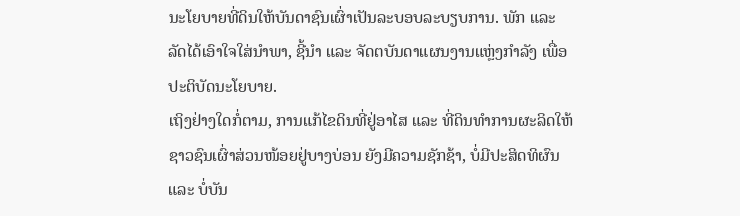ນະໂຍບາຍທີ່ດິນໃຫ້ບັນດາຊົນເຜົ່າເປັນລະບອບລະບຽບການ. ພັກ ແລະ ລັດໄດ້ເອົາໃຈໃສ່ນຳພາ, ຊີ້ນຳ ແລະ ຈັດຕບັນດາແຜນງານແຫຼ່ງກຳລັງ ເພື່ອປະຕິບັດນະໂຍບາຍ.
ເຖິງຢ່າງໃດກໍ່ຕາມ, ການແກ້ໄຂດິນທີ່ຢູ່ອາໄສ ແລະ ທີ່ດິນທຳການຜະລິດໃຫ້ຊາວຊົນເຜົ່າສ່ວນໜ້ອຍຢູ່ບາງບ່ອນ ຍັງມີຄວາມຊັກຊ້າ, ບໍ່ມີປະສິດທິຜົນ ແລະ ບໍ່ບັນ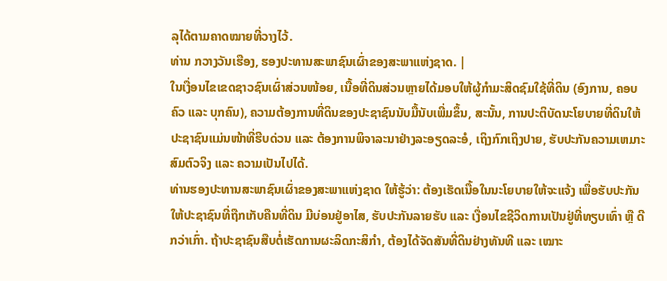ລຸໄດ້ຕາມຄາດໝາຍທີ່ວາງໄວ້.
ທ່ານ ກວາງວັນເຮືອງ, ຮອງປະທານສະພາຊົນເຜົ່າຂອງສະພາແຫ່ງຊາດ. |
ໃນເງື່ອນໄຂເຂດຊາວຊົນເຜົ່າສ່ວນໜ້ອຍ, ເນື້ອທີ່ດິນສ່ວນຫຼາຍໄດ້ມອບໃຫ້ຜູ້ກຳມະສິດຊົມໃຊ້ທີ່ດິນ (ອົງການ, ຄອບຄົວ ແລະ ບຸກຄົນ), ຄວາມຕ້ອງການທີ່ດິນຂອງປະຊາຊົນນັບມື້ນັບເພີ່ມຂຶ້ນ, ສະນັ້ນ, ການປະຕິບັດນະໂຍບາຍທີ່ດິນໃຫ້ປະຊາຊົນແມ່ນໜ້າທີ່ຮີບດ່ວນ ແລະ ຕ້ອງການພິຈາລະນາຢ່າງລະອຽດລະອໍ, ເຖິງກົກເຖິງປາຍ, ຮັບປະກັນຄວາມເຫມາະສົມຕົວຈິງ ແລະ ຄວາມເປັນໄປໄດ້.
ທ່ານຮອງປະທານສະພາຊົນເຜົ່າຂອງສະພາແຫ່ງຊາດ ໃຫ້ຮູ້ວ່າ: ຕ້ອງເຮັດເນື້ອໃນນະໂຍບາຍໃຫ້ຈະແຈ້ງ ເພື່ອຮັບປະກັນໃຫ້ປະຊາຊົນທີ່ຖືກເກັບຄືນທີ່ດິນ ມີບ່ອນຢູ່ອາໄສ, ຮັບປະກັນລາຍຮັບ ແລະ ເງື່ອນໄຂຊີວິດການເປັນຢູ່ທີ່ທຽບເທົ່າ ຫຼື ດີກວ່າເກົ່າ. ຖ້າປະຊາຊົນສືບຕໍ່ເຮັດການຜະລິດກະສິກໍາ, ຕ້ອງໄດ້ຈັດສັນທີ່ດິນຢ່າງທັນທີ ແລະ ເໝາະ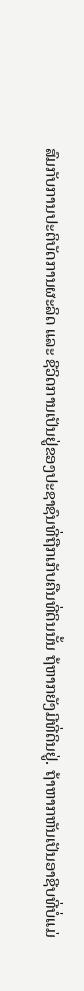ສົມກັບການປະຕິບັດການຜະລິດ ແລະ ຊີວິດການເປັນຢູ່ຂອງປະຊາຊົນທີ່ຖືກເກັບຄືນທີ່ດິນນັ້ນ ຖ້ຫາກຍັງມີທີ່ດິນຢູ່. ຖ້າຫາກຫັນເປັນອາຊີບທີ່ບໍ່ແມ່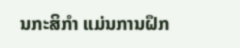ນກະສິກຳ ແມ່ນການຝຶກ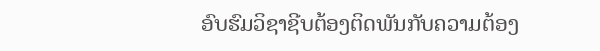ອົບຮົມວິຊາຊີບຕ້ອງຕິດພັນກັບຄວາມຕ້ອງ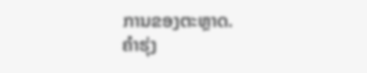ການຂອງຕະຫຼາດ.
ຄຳຮຸ່ງ